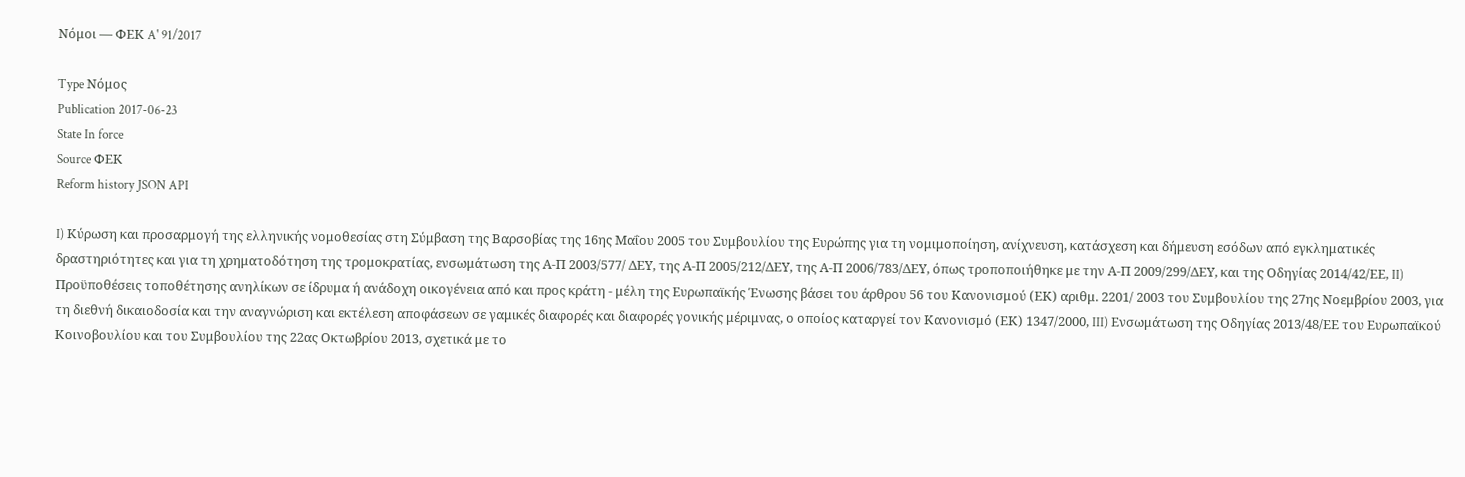Νόμοι — ΦΕΚ A' 91/2017

Type Νόμος
Publication 2017-06-23
State In force
Source ΦΕΚ
Reform history JSON API

I) Κύρωση και προσαρμογή της ελληνικής νομοθεσίας στη Σύμβαση της Βαρσοβίας της 16ης Μαΐου 2005 του Συμβουλίου της Ευρώπης για τη νομιμοποίηση, ανίχνευση, κατάσχεση και δήμευση εσόδων από εγκληματικές δραστηριότητες και για τη χρηματοδότηση της τρομοκρατίας, ενσωμάτωση της Α-Π 2003/577/ ΔΕΥ, της Α-Π 2005/212/ΔΕΥ, της Α-Π 2006/783/ΔΕΥ, όπως τροποποιήθηκε με την Α-Π 2009/299/ΔΕΥ, και της Οδηγίας 2014/42/ΕΕ, II) Προϋποθέσεις τοποθέτησης ανηλίκων σε ίδρυμα ή ανάδοχη οικογένεια από και προς κράτη - μέλη της Ευρωπαϊκής Ένωσης βάσει του άρθρου 56 του Κανονισμού (ΕΚ) αριθμ. 2201/ 2003 του Συμβουλίου της 27ης Νοεμβρίου 2003, για τη διεθνή δικαιοδοσία και την αναγνώριση και εκτέλεση αποφάσεων σε γαμικές διαφορές και διαφορές γονικής μέριμνας, ο οποίος καταργεί τον Κανονισμό (ΕΚ) 1347/2000, III) Ενσωμάτωση της Οδηγίας 2013/48/ΕΕ του Ευρωπαϊκού Κοινοβουλίου και του Συμβουλίου της 22ας Οκτωβρίου 2013, σχετικά με το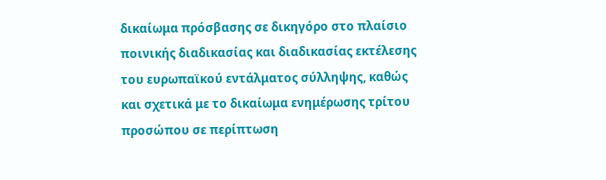δικαίωμα πρόσβασης σε δικηγόρο στο πλαίσιο ποινικής διαδικασίας και διαδικασίας εκτέλεσης του ευρωπαϊκού εντάλματος σύλληψης, καθώς και σχετικά με το δικαίωμα ενημέρωσης τρίτου προσώπου σε περίπτωση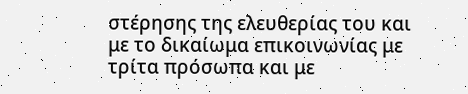στέρησης της ελευθερίας του και με το δικαίωμα επικοινωνίας με τρίτα πρόσωπα και με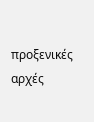προξενικές αρχές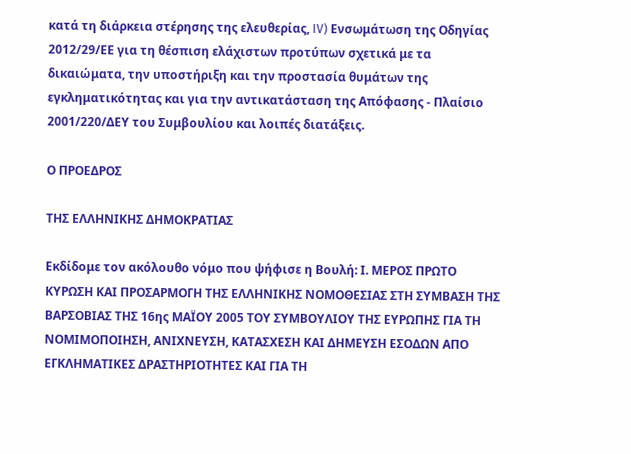κατά τη διάρκεια στέρησης της ελευθερίας, IV) Ενσωμάτωση της Οδηγίας 2012/29/ΕΕ για τη θέσπιση ελάχιστων προτύπων σχετικά με τα δικαιώματα, την υποστήριξη και την προστασία θυμάτων της εγκληματικότητας και για την αντικατάσταση της Απόφασης - Πλαίσιο 2001/220/ΔΕΥ του Συμβουλίου και λοιπές διατάξεις.

Ο ΠΡΟΕΔΡΟΣ

ΤΗΣ ΕΛΛΗΝΙΚΗΣ ΔΗΜΟΚΡΑΤΙΑΣ

Εκδίδομε τον ακόλουθο νόμο που ψήφισε η Βουλή: Ι. ΜΕΡΟΣ ΠΡΩΤΟ ΚΥΡΩΣΗ ΚΑΙ ΠΡΟΣΑΡΜΟΓΗ ΤΗΣ ΕΛΛΗΝΙΚΗΣ ΝΟΜΟΘΕΣΙΑΣ ΣΤΗ ΣΥΜΒΑΣΗ ΤΗΣ ΒΑΡΣΟΒΙΑΣ ΤΗΣ 16ης ΜΑΪΟΥ 2005 ΤΟΥ ΣΥΜΒΟΥΛΙΟΥ ΤΗΣ ΕΥΡΩΠΗΣ ΓΙΑ ΤΗ ΝΟΜΙΜΟΠΟΙΗΣΗ, ΑΝΙΧΝΕΥΣΗ, ΚΑΤΑΣΧΕΣΗ ΚΑΙ ΔΗΜΕΥΣΗ ΕΣΟΔΩΝ ΑΠΟ ΕΓΚΛΗΜΑΤΙΚΕΣ ΔΡΑΣΤΗΡΙΟΤΗΤΕΣ ΚΑΙ ΓΙΑ ΤΗ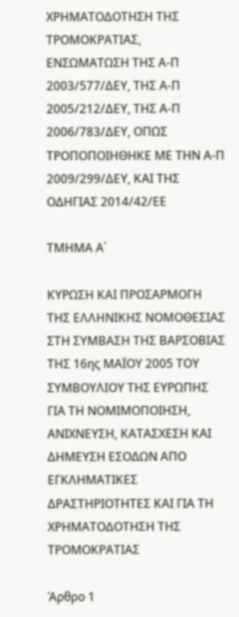ΧΡΗΜΑΤΟΔΟΤΗΣΗ ΤΗΣ ΤΡΟΜΟΚΡΑΤΙΑΣ, ΕΝΣΩΜΑΤΩΣΗ ΤΗΣ Α-Π 2003/577/ΔΕΥ, ΤΗΣ Α-Π 2005/212/ΔΕΥ, ΤΗΣ Α-Π 2006/783/ΔΕΥ, ΟΠΩΣ ΤΡΟΠΟΠΟΙΗΘΗΚΕ ΜΕ ΤΗΝ Α-Π 2009/299/ΔΕΥ, ΚΑΙ ΤΗΣ ΟΔΗΓΙΑΣ 2014/42/ΕΕ

ΤΜΗΜΑ Α΄

ΚΥΡΩΣΗ ΚΑΙ ΠΡΟΣΑΡΜΟΓΗ ΤΗΣ ΕΛΛΗΝΙΚΗΣ ΝΟΜΟΘΕΣΙΑΣ ΣΤΗ ΣΥΜΒΑΣΗ ΤΗΣ ΒΑΡΣΟΒΙΑΣ ΤΗΣ 16ης ΜΑΪΟΥ 2005 ΤΟΥ ΣΥΜΒΟΥΛΙΟΥ ΤΗΣ ΕΥΡΩΠΗΣ ΓΙΑ ΤΗ ΝΟΜΙΜΟΠΟΙΗΣΗ, ΑΝΙΧΝΕΥΣΗ, ΚΑΤΑΣΧΕΣΗ ΚΑΙ ΔΗΜΕΥΣΗ ΕΣΟΔΩΝ ΑΠΟ ΕΓΚΛΗΜΑΤΙΚΕΣ ΔΡΑΣΤΗΡΙΟΤΗΤΕΣ ΚΑΙ ΓΙΑ ΤΗ ΧΡΗΜΑΤΟΔΟΤΗΣΗ ΤΗΣ ΤΡΟΜΟΚΡΑΤΙΑΣ

Άρθρο 1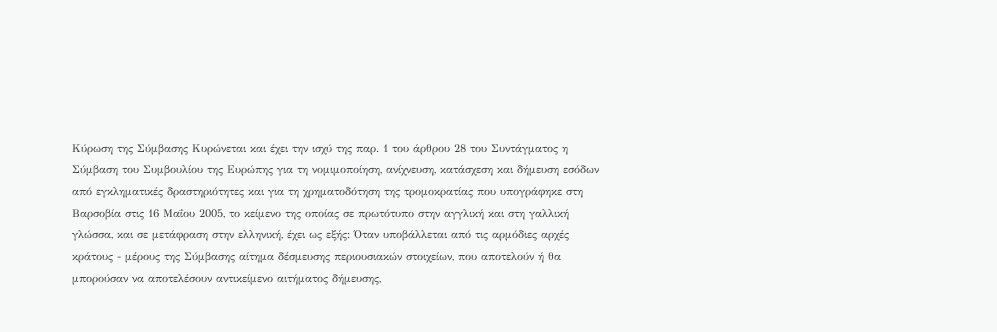Κύρωση της Σύμβασης Κυρώνεται και έχει την ισχύ της παρ. 1 του άρθρου 28 του Συντάγματος η Σύμβαση του Συμβουλίου της Ευρώπης για τη νομιμοποίηση, ανίχνευση, κατάσχεση και δήμευση εσόδων από εγκληματικές δραστηριότητες και για τη χρηματοδότηση της τρομοκρατίας που υπογράφηκε στη Βαρσοβία στις 16 Μαΐου 2005, το κείμενο της οποίας σε πρωτότυπο στην αγγλική και στη γαλλική γλώσσα, και σε μετάφραση στην ελληνική, έχει ως εξής: Όταν υποβάλλεται από τις αρμόδιες αρχές κράτους - μέρους της Σύμβασης αίτημα δέσμευσης περιουσιακών στοιχείων, που αποτελούν ή θα μπορούσαν να αποτελέσουν αντικείμενο αιτήματος δήμευσης,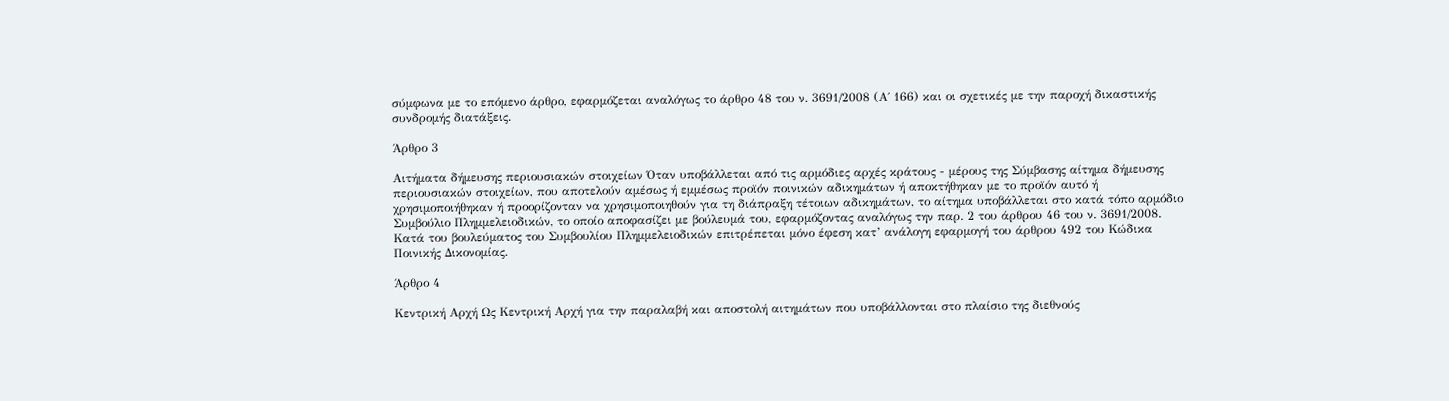σύμφωνα με το επόμενο άρθρο, εφαρμόζεται αναλόγως το άρθρο 48 του ν. 3691/2008 (Α΄ 166) και οι σχετικές με την παροχή δικαστικής συνδρομής διατάξεις.

Άρθρο 3

Αιτήματα δήμευσης περιουσιακών στοιχείων Όταν υποβάλλεται από τις αρμόδιες αρχές κράτους - μέρους της Σύμβασης αίτημα δήμευσης περιουσιακών στοιχείων, που αποτελούν αμέσως ή εμμέσως προϊόν ποινικών αδικημάτων ή αποκτήθηκαν με το προϊόν αυτό ή χρησιμοποιήθηκαν ή προορίζονταν να χρησιμοποιηθούν για τη διάπραξη τέτοιων αδικημάτων, το αίτημα υποβάλλεται στο κατά τόπο αρμόδιο Συμβούλιο Πλημμελειοδικών, το οποίο αποφασίζει με βούλευμά του, εφαρμόζοντας αναλόγως την παρ. 2 του άρθρου 46 του ν. 3691/2008. Κατά του βουλεύματος του Συμβουλίου Πλημμελειοδικών επιτρέπεται μόνο έφεση κατ’ ανάλογη εφαρμογή του άρθρου 492 του Κώδικα Ποινικής Δικονομίας.

Άρθρο 4

Κεντρική Αρχή Ως Κεντρική Αρχή για την παραλαβή και αποστολή αιτημάτων που υποβάλλονται στο πλαίσιο της διεθνούς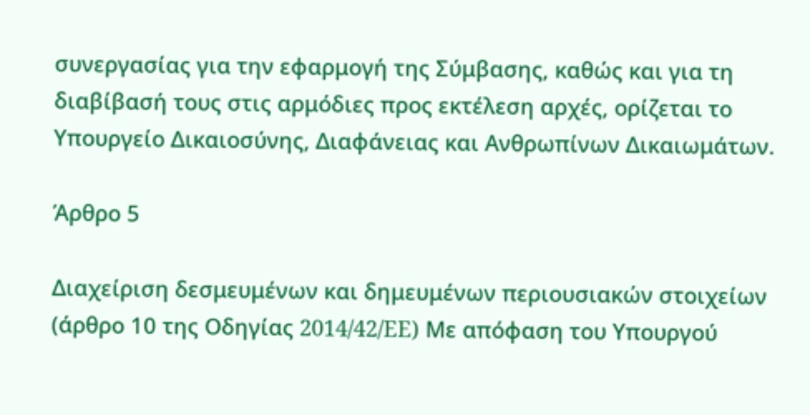συνεργασίας για την εφαρμογή της Σύμβασης, καθώς και για τη διαβίβασή τους στις αρμόδιες προς εκτέλεση αρχές, ορίζεται το Υπουργείο Δικαιοσύνης, Διαφάνειας και Ανθρωπίνων Δικαιωμάτων.

Άρθρο 5

Διαχείριση δεσμευμένων και δημευμένων περιουσιακών στοιχείων (άρθρο 10 της Οδηγίας 2014/42/EE) Με απόφαση του Υπουργού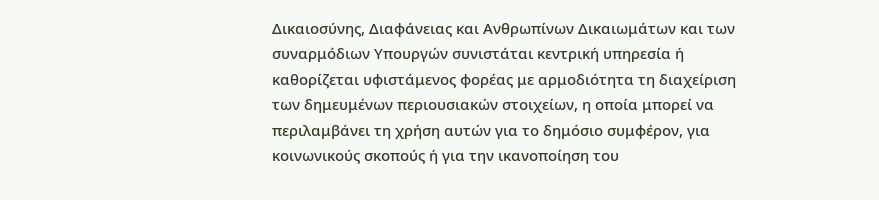Δικαιοσύνης, Διαφάνειας και Ανθρωπίνων Δικαιωμάτων και των συναρμόδιων Υπουργών συνιστάται κεντρική υπηρεσία ή καθορίζεται υφιστάμενος φορέας με αρμοδιότητα τη διαχείριση των δημευμένων περιουσιακών στοιχείων, η οποία μπορεί να περιλαμβάνει τη χρήση αυτών για το δημόσιο συμφέρον, για κοινωνικούς σκοπούς ή για την ικανοποίηση του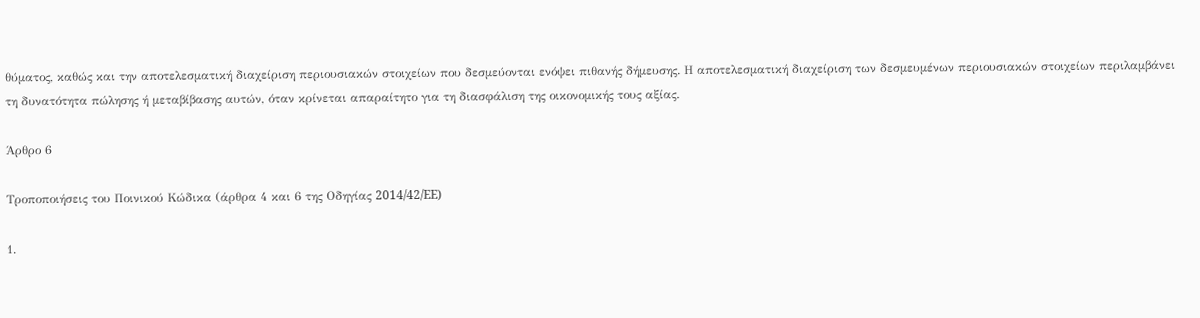θύματος, καθώς και την αποτελεσματική διαχείριση περιουσιακών στοιχείων που δεσμεύονται ενόψει πιθανής δήμευσης. Η αποτελεσματική διαχείριση των δεσμευμένων περιουσιακών στοιχείων περιλαμβάνει τη δυνατότητα πώλησης ή μεταβίβασης αυτών, όταν κρίνεται απαραίτητο για τη διασφάλιση της οικονομικής τους αξίας.

Άρθρο 6

Τροποποιήσεις του Ποινικού Κώδικα (άρθρα 4 και 6 της Οδηγίας 2014/42/EE)

1.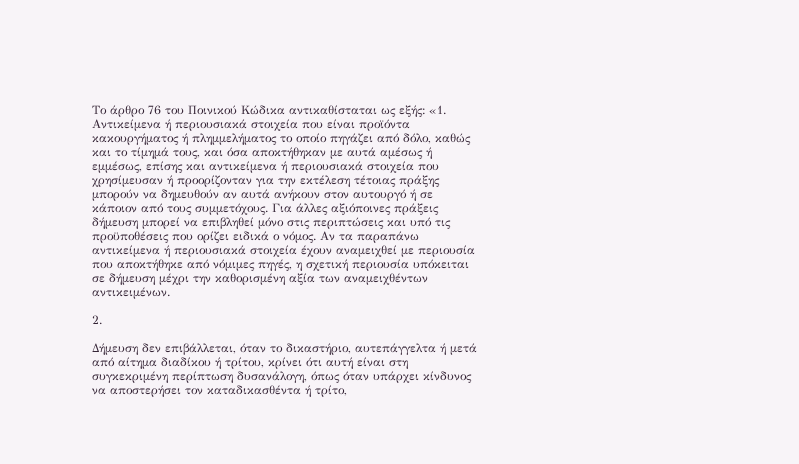Το άρθρο 76 του Ποινικού Κώδικα αντικαθίσταται ως εξής: «1. Αντικείμενα ή περιουσιακά στοιχεία που είναι προϊόντα κακουργήματος ή πλημμελήματος το οποίο πηγάζει από δόλο, καθώς και το τίμημά τους, και όσα αποκτήθηκαν με αυτά αμέσως ή εμμέσως, επίσης και αντικείμενα ή περιουσιακά στοιχεία που χρησίμευσαν ή προορίζονταν για την εκτέλεση τέτοιας πράξης μπορούν να δημευθούν αν αυτά ανήκουν στον αυτουργό ή σε κάποιον από τους συμμετόχους. Για άλλες αξιόποινες πράξεις δήμευση μπορεί να επιβληθεί μόνο στις περιπτώσεις και υπό τις προϋποθέσεις που ορίζει ειδικά ο νόμος. Αν τα παραπάνω αντικείμενα ή περιουσιακά στοιχεία έχουν αναμειχθεί με περιουσία που αποκτήθηκε από νόμιμες πηγές, η σχετική περιουσία υπόκειται σε δήμευση μέχρι την καθορισμένη αξία των αναμειχθέντων αντικειμένων.

2.

Δήμευση δεν επιβάλλεται, όταν το δικαστήριο, αυτεπάγγελτα ή μετά από αίτημα διαδίκου ή τρίτου, κρίνει ότι αυτή είναι στη συγκεκριμένη περίπτωση δυσανάλογη, όπως όταν υπάρχει κίνδυνος να αποστερήσει τον καταδικασθέντα ή τρίτο,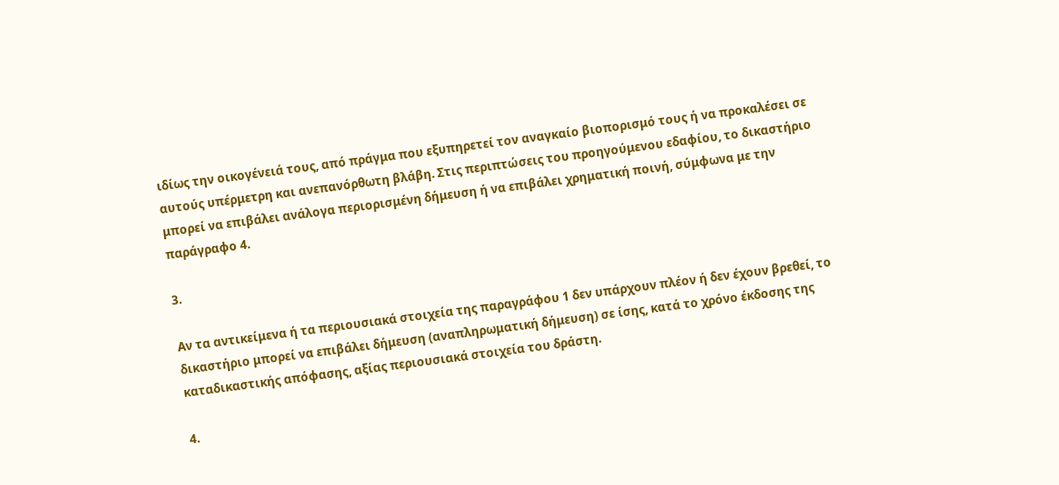ιδίως την οικογένειά τους, από πράγμα που εξυπηρετεί τον αναγκαίο βιοπορισμό τους ή να προκαλέσει σε αυτούς υπέρμετρη και ανεπανόρθωτη βλάβη. Στις περιπτώσεις του προηγούμενου εδαφίου, το δικαστήριο μπορεί να επιβάλει ανάλογα περιορισμένη δήμευση ή να επιβάλει χρηματική ποινή, σύμφωνα με την παράγραφο 4.

3.

Αν τα αντικείμενα ή τα περιουσιακά στοιχεία της παραγράφου 1 δεν υπάρχουν πλέον ή δεν έχουν βρεθεί, το δικαστήριο μπορεί να επιβάλει δήμευση (αναπληρωματική δήμευση) σε ίσης, κατά το χρόνο έκδοσης της καταδικαστικής απόφασης, αξίας περιουσιακά στοιχεία του δράστη.

4.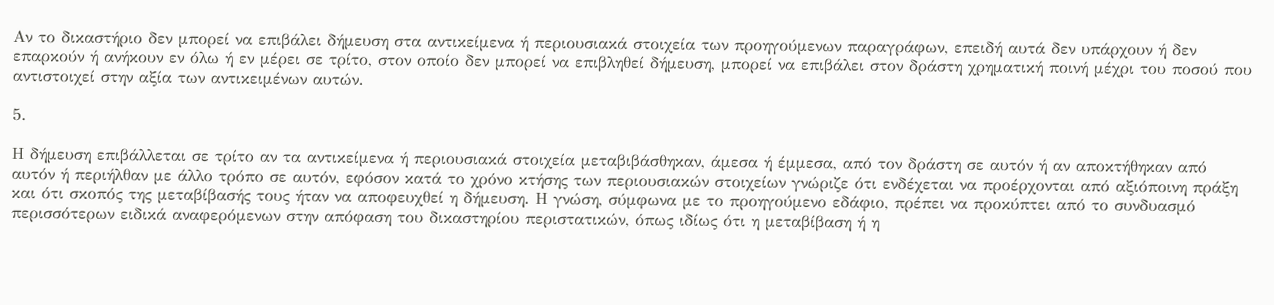Αν το δικαστήριο δεν μπορεί να επιβάλει δήμευση στα αντικείμενα ή περιουσιακά στοιχεία των προηγούμενων παραγράφων, επειδή αυτά δεν υπάρχουν ή δεν επαρκούν ή ανήκουν εν όλω ή εν μέρει σε τρίτο, στον οποίο δεν μπορεί να επιβληθεί δήμευση, μπορεί να επιβάλει στον δράστη χρηματική ποινή μέχρι του ποσού που αντιστοιχεί στην αξία των αντικειμένων αυτών.

5.

Η δήμευση επιβάλλεται σε τρίτο αν τα αντικείμενα ή περιουσιακά στοιχεία μεταβιβάσθηκαν, άμεσα ή έμμεσα, από τον δράστη σε αυτόν ή αν αποκτήθηκαν από αυτόν ή περιήλθαν με άλλο τρόπο σε αυτόν, εφόσον κατά το χρόνο κτήσης των περιουσιακών στοιχείων γνώριζε ότι ενδέχεται να προέρχονται από αξιόποινη πράξη και ότι σκοπός της μεταβίβασής τους ήταν να αποφευχθεί η δήμευση. Η γνώση, σύμφωνα με το προηγούμενο εδάφιο, πρέπει να προκύπτει από το συνδυασμό περισσότερων ειδικά αναφερόμενων στην απόφαση του δικαστηρίου περιστατικών, όπως ιδίως ότι η μεταβίβαση ή η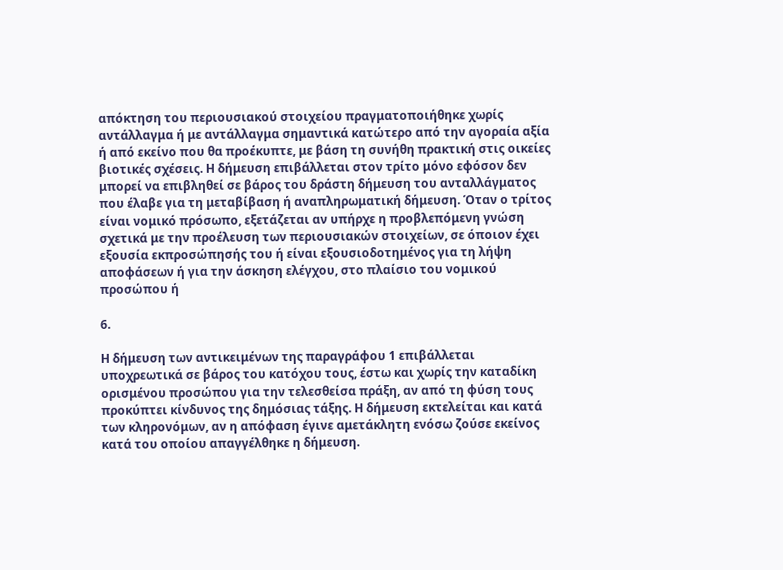απόκτηση του περιουσιακού στοιχείου πραγματοποιήθηκε χωρίς αντάλλαγμα ή με αντάλλαγμα σημαντικά κατώτερο από την αγοραία αξία ή από εκείνο που θα προέκυπτε, με βάση τη συνήθη πρακτική στις οικείες βιοτικές σχέσεις. Η δήμευση επιβάλλεται στον τρίτο μόνο εφόσον δεν μπορεί να επιβληθεί σε βάρος του δράστη δήμευση του ανταλλάγματος που έλαβε για τη μεταβίβαση ή αναπληρωματική δήμευση. Όταν ο τρίτος είναι νομικό πρόσωπο, εξετάζεται αν υπήρχε η προβλεπόμενη γνώση σχετικά με την προέλευση των περιουσιακών στοιχείων, σε όποιον έχει εξουσία εκπροσώπησής του ή είναι εξουσιοδοτημένος για τη λήψη αποφάσεων ή για την άσκηση ελέγχου, στο πλαίσιο του νομικού προσώπου ή

6.

Η δήμευση των αντικειμένων της παραγράφου 1 επιβάλλεται υποχρεωτικά σε βάρος του κατόχου τους, έστω και χωρίς την καταδίκη ορισμένου προσώπου για την τελεσθείσα πράξη, αν από τη φύση τους προκύπτει κίνδυνος της δημόσιας τάξης. Η δήμευση εκτελείται και κατά των κληρονόμων, αν η απόφαση έγινε αμετάκλητη ενόσω ζούσε εκείνος κατά του οποίου απαγγέλθηκε η δήμευση.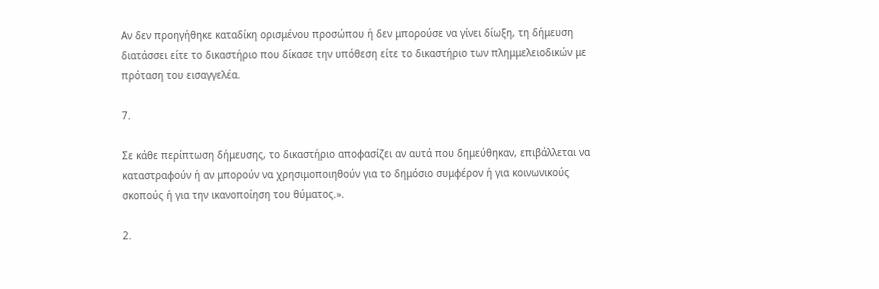Αν δεν προηγήθηκε καταδίκη ορισμένου προσώπου ή δεν μπορούσε να γίνει δίωξη, τη δήμευση διατάσσει είτε το δικαστήριο που δίκασε την υπόθεση είτε το δικαστήριο των πλημμελειοδικών με πρόταση του εισαγγελέα.

7.

Σε κάθε περίπτωση δήμευσης, το δικαστήριο αποφασίζει αν αυτά που δημεύθηκαν, επιβάλλεται να καταστραφούν ή αν μπορούν να χρησιμοποιηθούν για το δημόσιο συμφέρον ή για κοινωνικούς σκοπούς ή για την ικανοποίηση του θύματος.».

2.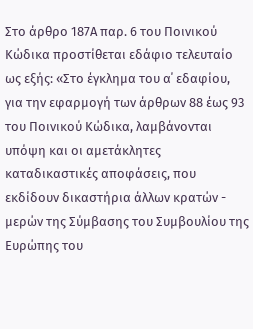Στο άρθρο 187Α παρ. 6 του Ποινικού Κώδικα προστίθεται εδάφιο τελευταίο ως εξής: «Στο έγκλημα του α΄ εδαφίου, για την εφαρμογή των άρθρων 88 έως 93 του Ποινικού Κώδικα, λαμβάνονται υπόψη και οι αμετάκλητες καταδικαστικές αποφάσεις, που εκδίδουν δικαστήρια άλλων κρατών - μερών της Σύμβασης του Συμβουλίου της Ευρώπης του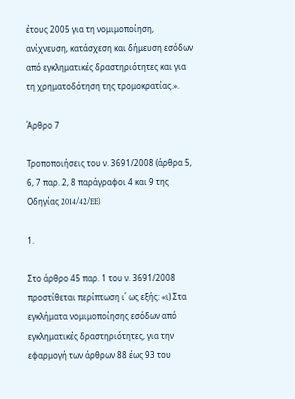έτους 2005 για τη νομιμοποίηση, ανίχνευση, κατάσχεση και δήμευση εσόδων από εγκληματικές δραστηριότητες και για τη χρηματοδότηση της τρομοκρατίας.».

Άρθρο 7

Τροποποιήσεις του ν. 3691/2008 (άρθρα 5, 6, 7 παρ. 2, 8 παράγραφοι 4 και 9 της Οδηγίας 2014/42/EE)

1.

Στο άρθρο 45 παρ. 1 του ν. 3691/2008 προστίθεται περίπτωση ι΄ ως εξής: «ι) Στα εγκλήματα νομιμοποίησης εσόδων από εγκληματικές δραστηριότητες, για την εφαρμογή των άρθρων 88 έως 93 του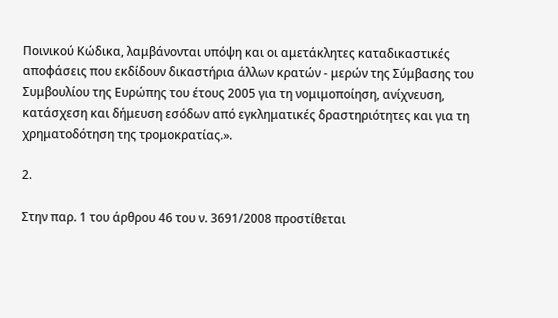Ποινικού Κώδικα, λαμβάνονται υπόψη και οι αμετάκλητες καταδικαστικές αποφάσεις που εκδίδουν δικαστήρια άλλων κρατών - μερών της Σύμβασης του Συμβουλίου της Ευρώπης του έτους 2005 για τη νομιμοποίηση, ανίχνευση, κατάσχεση και δήμευση εσόδων από εγκληματικές δραστηριότητες και για τη χρηματοδότηση της τρομοκρατίας.».

2.

Στην παρ. 1 του άρθρου 46 του ν. 3691/2008 προστίθεται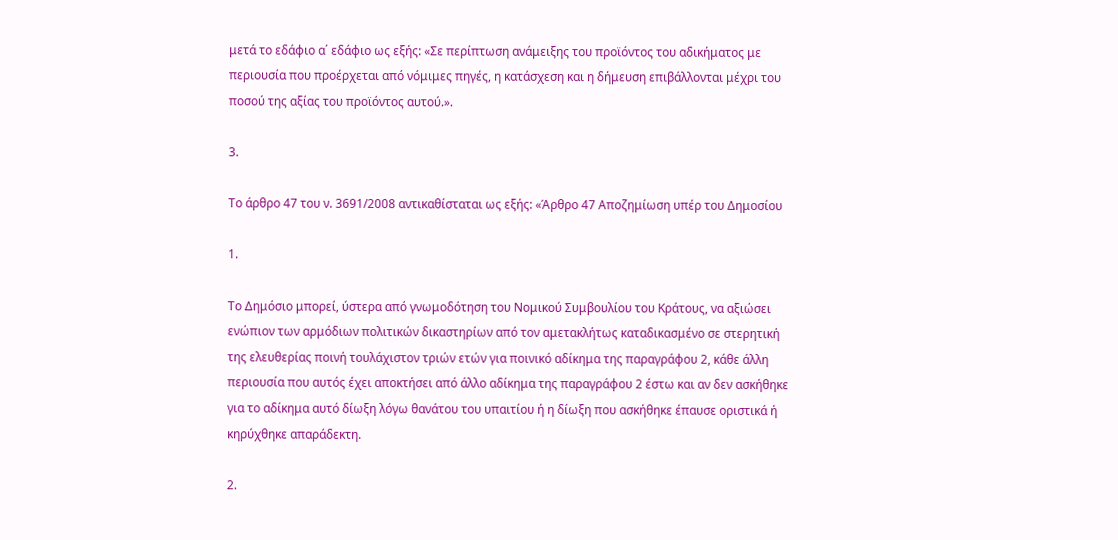μετά το εδάφιο α΄ εδάφιο ως εξής: «Σε περίπτωση ανάμειξης του προϊόντος του αδικήματος με περιουσία που προέρχεται από νόμιμες πηγές, η κατάσχεση και η δήμευση επιβάλλονται μέχρι του ποσού της αξίας του προϊόντος αυτού.».

3.

Το άρθρο 47 του ν. 3691/2008 αντικαθίσταται ως εξής: «Άρθρο 47 Αποζημίωση υπέρ του Δημοσίου

1.

Το Δημόσιο μπορεί, ύστερα από γνωμοδότηση του Νομικού Συμβουλίου του Κράτους, να αξιώσει ενώπιον των αρμόδιων πολιτικών δικαστηρίων από τον αμετακλήτως καταδικασμένο σε στερητική της ελευθερίας ποινή τουλάχιστον τριών ετών για ποινικό αδίκημα της παραγράφου 2, κάθε άλλη περιουσία που αυτός έχει αποκτήσει από άλλο αδίκημα της παραγράφου 2 έστω και αν δεν ασκήθηκε για το αδίκημα αυτό δίωξη λόγω θανάτου του υπαιτίου ή η δίωξη που ασκήθηκε έπαυσε οριστικά ή κηρύχθηκε απαράδεκτη.

2.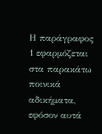Η παράγραφος 1 εφαρμόζεται στα παρακάτω ποινικά αδικήματα, εφόσον αυτά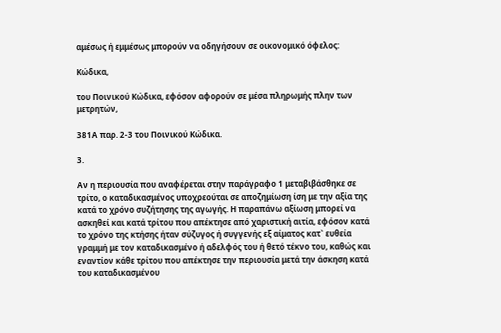αμέσως ή εμμέσως μπορούν να οδηγήσουν σε οικονομικό όφελος:

Κώδικα,

του Ποινικού Κώδικα, εφόσον αφορούν σε μέσα πληρωμής πλην των μετρητών,

381Α παρ. 2-3 του Ποινικού Κώδικα.

3.

Αν η περιουσία που αναφέρεται στην παράγραφο 1 μεταβιβάσθηκε σε τρίτο, ο καταδικασμένος υποχρεούται σε αποζημίωση ίση με την αξία της κατά το χρόνο συζήτησης της αγωγής. Η παραπάνω αξίωση μπορεί να ασκηθεί και κατά τρίτου που απέκτησε από χαριστική αιτία, εφόσον κατά το χρόνο της κτήσης ήταν σύζυγος ή συγγενής εξ αίματος κατ` ευθεία γραμμή με τον καταδικασμένο ή αδελφός του ή θετό τέκνο του, καθώς και εναντίον κάθε τρίτου που απέκτησε την περιουσία μετά την άσκηση κατά του καταδικασμένου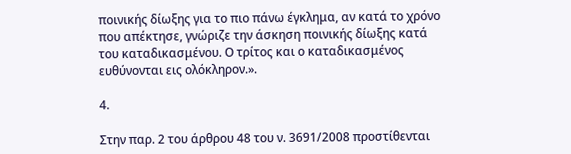ποινικής δίωξης για το πιο πάνω έγκλημα, αν κατά το χρόνο που απέκτησε, γνώριζε την άσκηση ποινικής δίωξης κατά του καταδικασμένου. Ο τρίτος και ο καταδικασμένος ευθύνονται εις ολόκληρον.».

4.

Στην παρ. 2 του άρθρου 48 του ν. 3691/2008 προστίθενται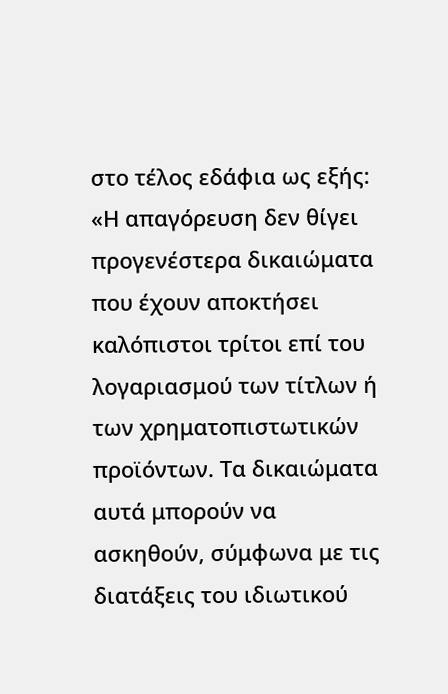στο τέλος εδάφια ως εξής: «Η απαγόρευση δεν θίγει προγενέστερα δικαιώματα που έχουν αποκτήσει καλόπιστοι τρίτοι επί του λογαριασμού των τίτλων ή των χρηματοπιστωτικών προϊόντων. Τα δικαιώματα αυτά μπορούν να ασκηθούν, σύμφωνα με τις διατάξεις του ιδιωτικού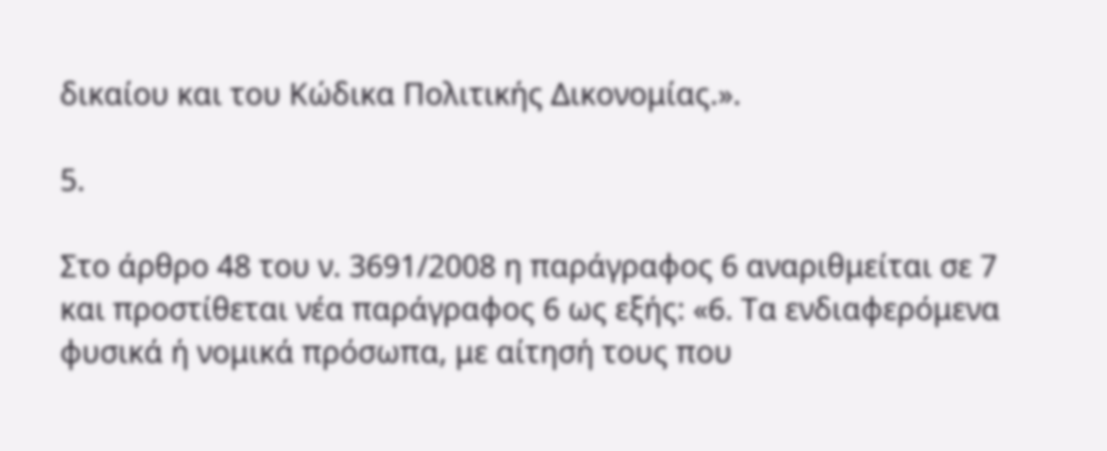δικαίου και του Κώδικα Πολιτικής Δικονομίας.».

5.

Στο άρθρο 48 του ν. 3691/2008 η παράγραφος 6 αναριθμείται σε 7 και προστίθεται νέα παράγραφος 6 ως εξής: «6. Τα ενδιαφερόμενα φυσικά ή νομικά πρόσωπα, με αίτησή τους που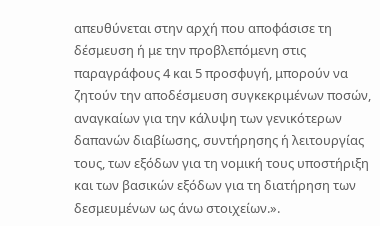απευθύνεται στην αρχή που αποφάσισε τη δέσμευση ή με την προβλεπόμενη στις παραγράφους 4 και 5 προσφυγή, μπορούν να ζητούν την αποδέσμευση συγκεκριμένων ποσών, αναγκαίων για την κάλυψη των γενικότερων δαπανών διαβίωσης, συντήρησης ή λειτουργίας τους, των εξόδων για τη νομική τους υποστήριξη και των βασικών εξόδων για τη διατήρηση των δεσμευμένων ως άνω στοιχείων.».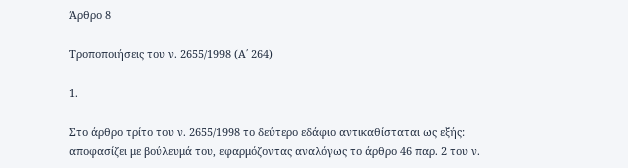Άρθρο 8

Τροποποιήσεις του ν. 2655/1998 (Α΄ 264)

1.

Στο άρθρο τρίτο του ν. 2655/1998 το δεύτερο εδάφιο αντικαθίσταται ως εξής: αποφασίζει με βούλευμά του, εφαρμόζοντας αναλόγως το άρθρο 46 παρ. 2 του ν.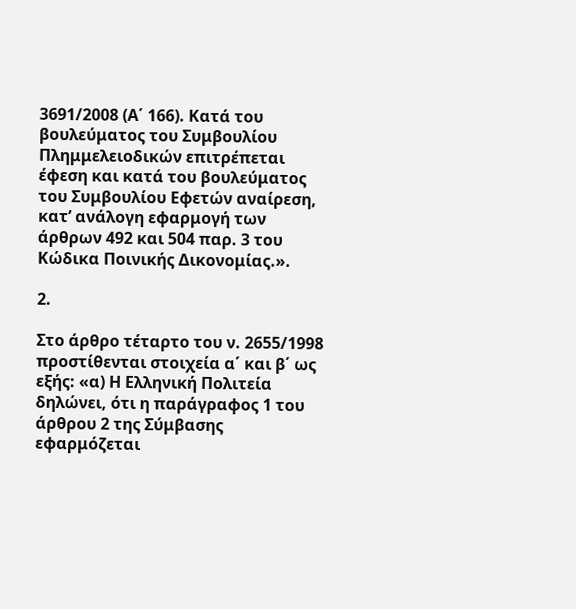3691/2008 (Α΄ 166). Κατά του βουλεύματος του Συμβουλίου Πλημμελειοδικών επιτρέπεται έφεση και κατά του βουλεύματος του Συμβουλίου Εφετών αναίρεση, κατ’ ανάλογη εφαρμογή των άρθρων 492 και 504 παρ. 3 του Κώδικα Ποινικής Δικονομίας.».

2.

Στο άρθρο τέταρτο του ν. 2655/1998 προστίθενται στοιχεία α΄ και β΄ ως εξής: «α) Η Ελληνική Πολιτεία δηλώνει, ότι η παράγραφος 1 του άρθρου 2 της Σύμβασης εφαρμόζεται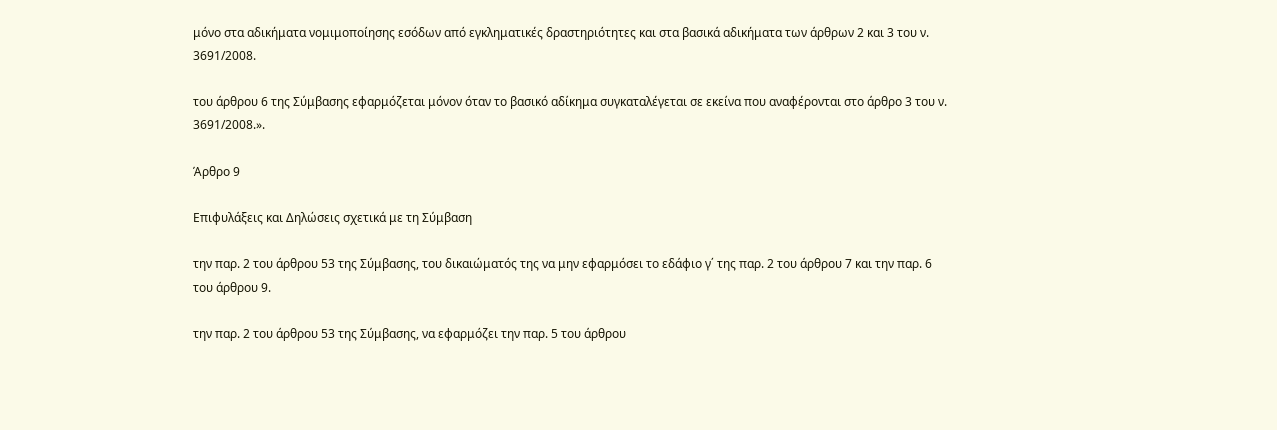μόνο στα αδικήματα νομιμοποίησης εσόδων από εγκληματικές δραστηριότητες και στα βασικά αδικήματα των άρθρων 2 και 3 του ν. 3691/2008.

του άρθρου 6 της Σύμβασης εφαρμόζεται μόνον όταν το βασικό αδίκημα συγκαταλέγεται σε εκείνα που αναφέρονται στο άρθρο 3 του ν. 3691/2008.».

Άρθρο 9

Επιφυλάξεις και Δηλώσεις σχετικά με τη Σύμβαση

την παρ. 2 του άρθρου 53 της Σύμβασης, του δικαιώματός της να μην εφαρμόσει το εδάφιο γ΄ της παρ. 2 του άρθρου 7 και την παρ. 6 του άρθρου 9.

την παρ. 2 του άρθρου 53 της Σύμβασης, να εφαρμόζει την παρ. 5 του άρθρου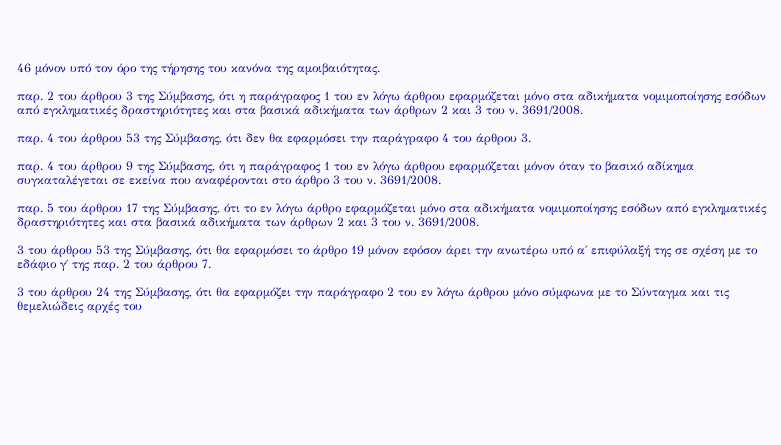46 μόνον υπό τον όρο της τήρησης του κανόνα της αμοιβαιότητας.

παρ. 2 του άρθρου 3 της Σύμβασης, ότι η παράγραφος 1 του εν λόγω άρθρου εφαρμόζεται μόνο στα αδικήματα νομιμοποίησης εσόδων από εγκληματικές δραστηριότητες και στα βασικά αδικήματα των άρθρων 2 και 3 του ν. 3691/2008.

παρ. 4 του άρθρου 53 της Σύμβασης, ότι δεν θα εφαρμόσει την παράγραφο 4 του άρθρου 3.

παρ. 4 του άρθρου 9 της Σύμβασης, ότι η παράγραφος 1 του εν λόγω άρθρου εφαρμόζεται μόνον όταν το βασικό αδίκημα συγκαταλέγεται σε εκείνα που αναφέρονται στο άρθρο 3 του ν. 3691/2008.

παρ. 5 του άρθρου 17 της Σύμβασης, ότι το εν λόγω άρθρο εφαρμόζεται μόνο στα αδικήματα νομιμοποίησης εσόδων από εγκληματικές δραστηριότητες και στα βασικά αδικήματα των άρθρων 2 και 3 του ν. 3691/2008.

3 του άρθρου 53 της Σύμβασης, ότι θα εφαρμόσει το άρθρο 19 μόνον εφόσον άρει την ανωτέρω υπό α΄ επιφύλαξή της σε σχέση με το εδάφιο γ΄ της παρ. 2 του άρθρου 7.

3 του άρθρου 24 της Σύμβασης, ότι θα εφαρμόζει την παράγραφο 2 του εν λόγω άρθρου μόνο σύμφωνα με το Σύνταγμα και τις θεμελιώδεις αρχές του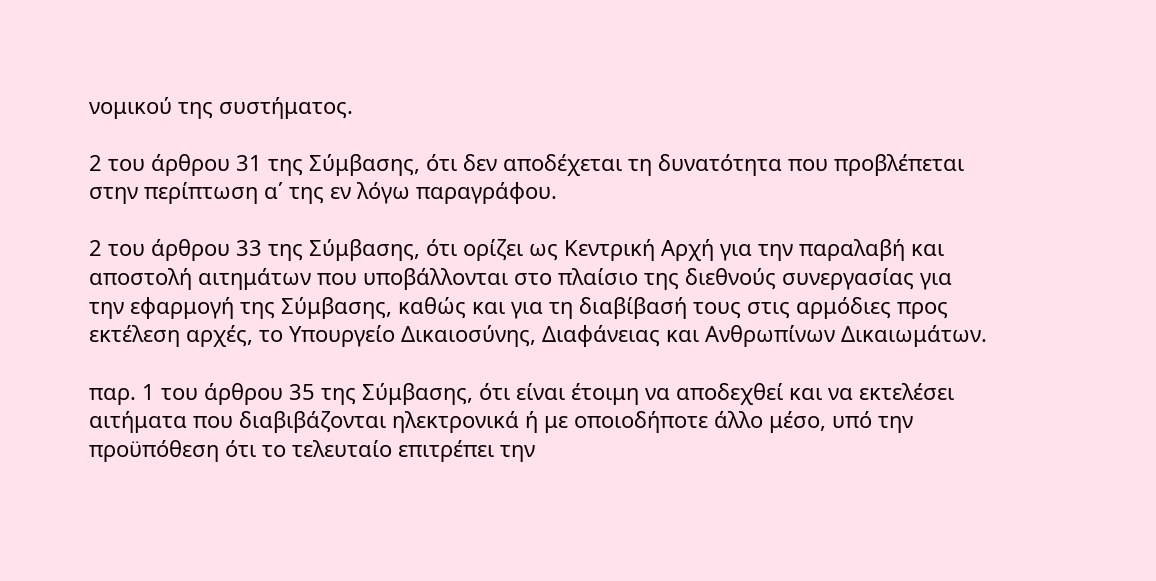νομικού της συστήματος.

2 του άρθρου 31 της Σύμβασης, ότι δεν αποδέχεται τη δυνατότητα που προβλέπεται στην περίπτωση α΄ της εν λόγω παραγράφου.

2 του άρθρου 33 της Σύμβασης, ότι ορίζει ως Κεντρική Αρχή για την παραλαβή και αποστολή αιτημάτων που υποβάλλονται στο πλαίσιο της διεθνούς συνεργασίας για την εφαρμογή της Σύμβασης, καθώς και για τη διαβίβασή τους στις αρμόδιες προς εκτέλεση αρχές, το Υπουργείο Δικαιοσύνης, Διαφάνειας και Ανθρωπίνων Δικαιωμάτων.

παρ. 1 του άρθρου 35 της Σύμβασης, ότι είναι έτοιμη να αποδεχθεί και να εκτελέσει αιτήματα που διαβιβάζονται ηλεκτρονικά ή με οποιοδήποτε άλλο μέσο, υπό την προϋπόθεση ότι το τελευταίο επιτρέπει την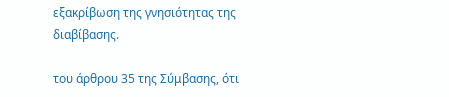εξακρίβωση της γνησιότητας της διαβίβασης.

του άρθρου 35 της Σύμβασης, ότι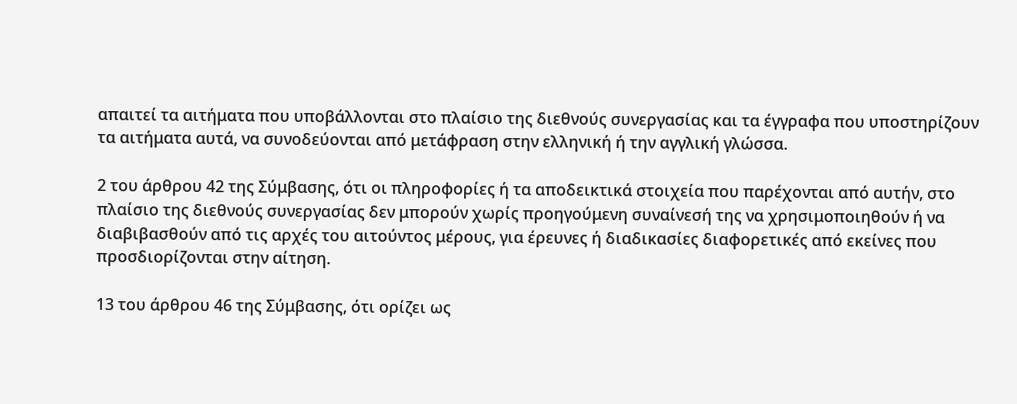απαιτεί τα αιτήματα που υποβάλλονται στο πλαίσιο της διεθνούς συνεργασίας και τα έγγραφα που υποστηρίζουν τα αιτήματα αυτά, να συνοδεύονται από μετάφραση στην ελληνική ή την αγγλική γλώσσα.

2 του άρθρου 42 της Σύμβασης, ότι οι πληροφορίες ή τα αποδεικτικά στοιχεία που παρέχονται από αυτήν, στο πλαίσιο της διεθνούς συνεργασίας δεν μπορούν χωρίς προηγούμενη συναίνεσή της να χρησιμοποιηθούν ή να διαβιβασθούν από τις αρχές του αιτούντος μέρους, για έρευνες ή διαδικασίες διαφορετικές από εκείνες που προσδιορίζονται στην αίτηση.

13 του άρθρου 46 της Σύμβασης, ότι ορίζει ως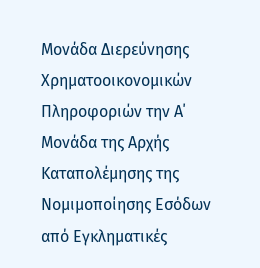Μονάδα Διερεύνησης Χρηματοοικονομικών Πληροφοριών την Α΄ Μονάδα της Αρχής Καταπολέμησης της Νομιμοποίησης Εσόδων από Εγκληματικές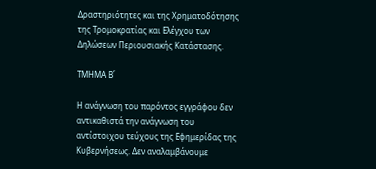Δραστηριότητες και της Χρηματοδότησης της Τρομοκρατίας και Ελέγχου των Δηλώσεων Περιουσιακής Κατάστασης.

ΤΜΗΜΑ Β΄

Η ανάγνωση του παρόντος εγγράφου δεν αντικαθιστά την ανάγνωση του αντίστοιχου τεύχους της Εφημερίδας της Κυβερνήσεως. Δεν αναλαμβάνουμε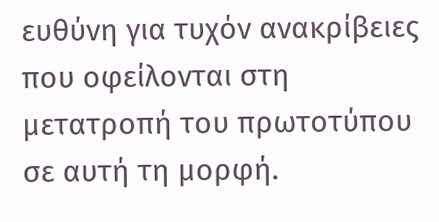ευθύνη για τυχόν ανακρίβειες που οφείλονται στη μετατροπή του πρωτοτύπου σε αυτή τη μορφή.